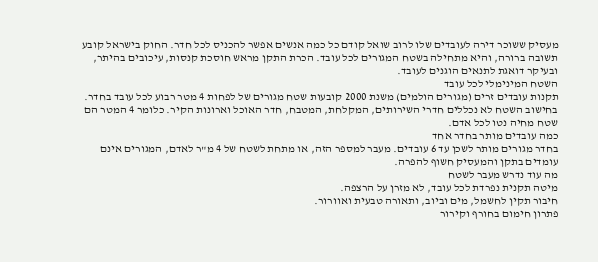מעסיק ששוכר דירה לעובדים שלו לרוב שואל קודם כל כמה אנשים אפשר להכניס לכל חדר. החוק בישראל קובע תשובה ברורה, והיא מתחילה בשטח המגורים לכל עובד. הכרת התקן מראש חוסכת קנסות, עיכובים בהיתר, ובעיקר דואגת לתנאים הוגנים לעובד.
השטח המינימלי לכל עובד
תקנות עובדים זרים (מגורים הולמים) משנת 2000 קובעות שטח מגורים של לפחות 4 מטר רבוע לכל עובד בחדר. בחישוב השטח לא נכללים חדרי השירותים, המקלחת, המטבח, חדר האוכל וארונות הקיר. כלומר 4 המטר הם שטח מחיה נטו לכל אדם.
כמה עובדים מותר בחדר אחד
בחדר מגורים מותר לשכן עד 6 עובדים. מעבר למספר הזה, או מתחת לשטח של 4 מ"ר לאדם, המגורים אינם עומדים בתקן והמעסיק חשוף להפרה.
מה עוד נדרש מעבר לשטח
מיטה תקנית נפרדת לכל עובד, לא מזרן על הרצפה.
חיבור תקין לחשמל, מים וביוב, ותאורה טבעית ואוורור.
פתרון חימום בחורף וקירור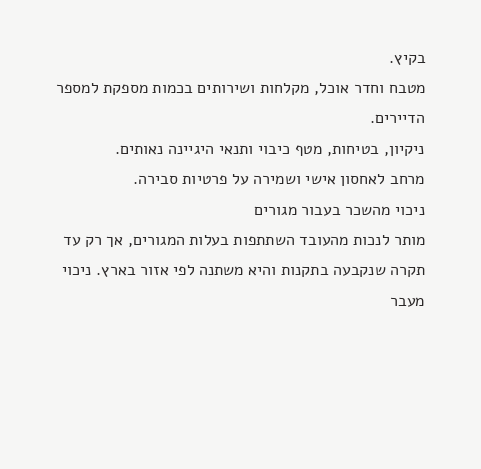בקיץ.
מטבח וחדר אוכל, מקלחות ושירותים בכמות מספקת למספר הדיירים.
ניקיון, בטיחות, מטף כיבוי ותנאי היגיינה נאותים.
מרחב לאחסון אישי ושמירה על פרטיות סבירה.
ניכוי מהשכר בעבור מגורים
מותר לנכות מהעובד השתתפות בעלות המגורים, אך רק עד תקרה שנקבעה בתקנות והיא משתנה לפי אזור בארץ. ניכוי מעבר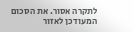לתקרה אסור. את הסכום המעודכן לאזור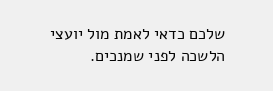שלכם כדאי לאמת מול יועצי הלשכה לפני שמנכים.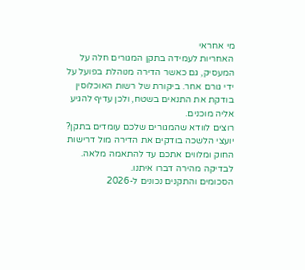מי אחראי
האחריות לעמידה בתקן המגורים חלה על המעסיק, גם כאשר הדירה מנוהלת בפועל על ידי גורם אחר. ביקורת של רשות האוכלוסין בודקת את התנאים בשטח, ולכן עדיף להגיע אליה מוכנים.
רוצים לוודא שהמגורים שלכם עומדים בתקן?
יועצי הלשכה בודקים את הדירה מול דרישות החוק ומלווים אתכם עד להתאמה מלאה. לבדיקה מהירה דברו איתנו.
הסכומים והתקנים נכונים ל-2026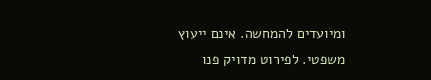ומיועדים להמחשה. אינם ייעוץ משפטי. לפירוט מדויק פנו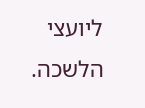ליועצי הלשכה.